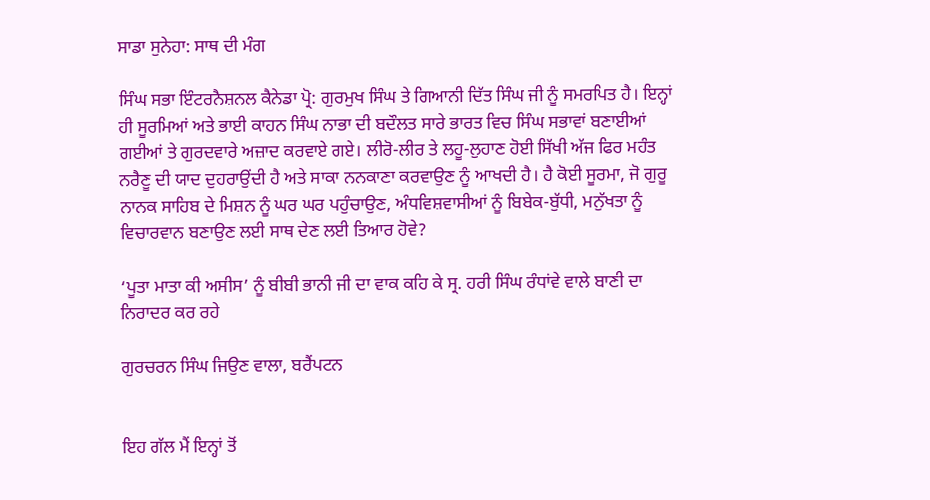ਸਾਡਾ ਸੁਨੇਹਾ: ਸਾਥ ਦੀ ਮੰਗ

ਸਿੰਘ ਸਭਾ ਇੰਟਰਨੈਸ਼ਨਲ ਕੈਨੇਡਾ ਪ੍ਰੋ: ਗੁਰਮੁਖ ਸਿੰਘ ਤੇ ਗਿਆਨੀ ਦਿੱਤ ਸਿੰਘ ਜੀ ਨੂੰ ਸਮਰਪਿਤ ਹੈ। ਇਨ੍ਹਾਂ ਹੀ ਸੂਰਮਿਆਂ ਅਤੇ ਭਾਈ ਕਾਹਨ ਸਿੰਘ ਨਾਭਾ ਦੀ ਬਦੌਲਤ ਸਾਰੇ ਭਾਰਤ ਵਿਚ ਸਿੰਘ ਸਭਾਵਾਂ ਬਣਾਈਆਂ ਗਈਆਂ ਤੇ ਗੁਰਦਵਾਰੇ ਅਜ਼ਾਦ ਕਰਵਾਏ ਗਏ। ਲੀਰੋ-ਲੀਰ ਤੇ ਲਹੂ-ਲੁਹਾਣ ਹੋਈ ਸਿੱਖੀ ਅੱਜ ਫਿਰ ਮਹੰਤ ਨਰੈਣੂ ਦੀ ਯਾਦ ਦੁਹਰਾਉਂਦੀ ਹੈ ਅਤੇ ਸਾਕਾ ਨਨਕਾਣਾ ਕਰਵਾਉਣ ਨੂੰ ਆਖਦੀ ਹੈ। ਹੈ ਕੋਈ ਸੂਰਮਾ, ਜੋ ਗੁਰੂ ਨਾਨਕ ਸਾਹਿਬ ਦੇ ਮਿਸ਼ਨ ਨੂੰ ਘਰ ਘਰ ਪਹੁੰਚਾਉਣ, ਅੰਧਵਿਸ਼ਵਾਸੀਆਂ ਨੂੰ ਬਿਬੇਕ-ਬੁੱਧੀ, ਮਨੁੱਖਤਾ ਨੂੰ ਵਿਚਾਰਵਾਨ ਬਣਾਉਣ ਲਈ ਸਾਥ ਦੇਣ ਲਈ ਤਿਆਰ ਹੋਵੇ?

‘ਪੂਤਾ ਮਾਤਾ ਕੀ ਅਸੀਸ’ ਨੂੰ ਬੀਬੀ ਭਾਨੀ ਜੀ ਦਾ ਵਾਕ ਕਹਿ ਕੇ ਸ੍ਰ. ਹਰੀ ਸਿੰਘ ਰੰਧਾਂਵੇ ਵਾਲੇ ਬਾਣੀ ਦਾ ਨਿਰਾਦਰ ਕਰ ਰਹੇ

ਗੁਰਚਰਨ ਸਿੰਘ ਜਿਉਣ ਵਾਲਾ, ਬਰੈਂਪਟਨ


ਇਹ ਗੱਲ ਮੈਂ ਇਨ੍ਹਾਂ ਤੋਂ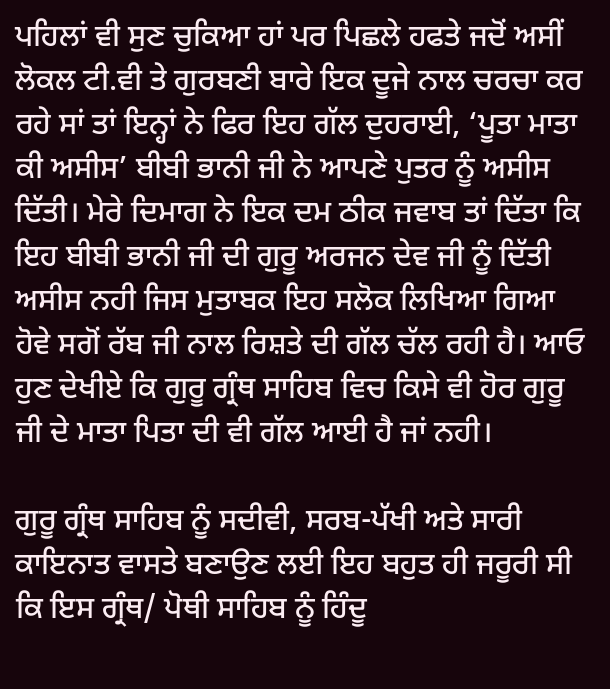ਪਹਿਲਾਂ ਵੀ ਸੁਣ ਚੁਕਿਆ ਹਾਂ ਪਰ ਪਿਛਲੇ ਹਫਤੇ ਜਦੋਂ ਅਸੀਂ ਲੋਕਲ ਟੀ.ਵੀ ਤੇ ਗੁਰਬਣੀ ਬਾਰੇ ਇਕ ਦੂਜੇ ਨਾਲ ਚਰਚਾ ਕਰ ਰਹੇ ਸਾਂ ਤਾਂ ਇਨ੍ਹਾਂ ਨੇ ਫਿਰ ਇਹ ਗੱਲ ਦੁਹਰਾਈ, ‘ਪੂਤਾ ਮਾਤਾ ਕੀ ਅਸੀਸ’ ਬੀਬੀ ਭਾਨੀ ਜੀ ਨੇ ਆਪਣੇ ਪੁਤਰ ਨੂੰ ਅਸੀਸ ਦਿੱਤੀ। ਮੇਰੇ ਦਿਮਾਗ ਨੇ ਇਕ ਦਮ ਠੀਕ ਜਵਾਬ ਤਾਂ ਦਿੱਤਾ ਕਿ ਇਹ ਬੀਬੀ ਭਾਨੀ ਜੀ ਦੀ ਗੁਰੂ ਅਰਜਨ ਦੇਵ ਜੀ ਨੂੰ ਦਿੱਤੀ ਅਸੀਸ ਨਹੀ ਜਿਸ ਮੁਤਾਬਕ ਇਹ ਸਲੋਕ ਲਿਖਿਆ ਗਿਆ ਹੋਵੇ ਸਗੋਂ ਰੱਬ ਜੀ ਨਾਲ ਰਿਸ਼ਤੇ ਦੀ ਗੱਲ ਚੱਲ ਰਹੀ ਹੈ। ਆਓ ਹੁਣ ਦੇਖੀਏ ਕਿ ਗੁਰੂ ਗ੍ਰੰਥ ਸਾਹਿਬ ਵਿਚ ਕਿਸੇ ਵੀ ਹੋਰ ਗੁਰੂ ਜੀ ਦੇ ਮਾਤਾ ਪਿਤਾ ਦੀ ਵੀ ਗੱਲ ਆਈ ਹੈ ਜਾਂ ਨਹੀ।

ਗੁਰੂ ਗ੍ਰੰਥ ਸਾਹਿਬ ਨੂੰ ਸਦੀਵੀ, ਸਰਬ-ਪੱਖੀ ਅਤੇ ਸਾਰੀ ਕਾਇਨਾਤ ਵਾਸਤੇ ਬਣਾਉਣ ਲਈ ਇਹ ਬਹੁਤ ਹੀ ਜਰੂਰੀ ਸੀ ਕਿ ਇਸ ਗ੍ਰੰਥ/ ਪੋਥੀ ਸਾਹਿਬ ਨੂੰ ਹਿੰਦੂ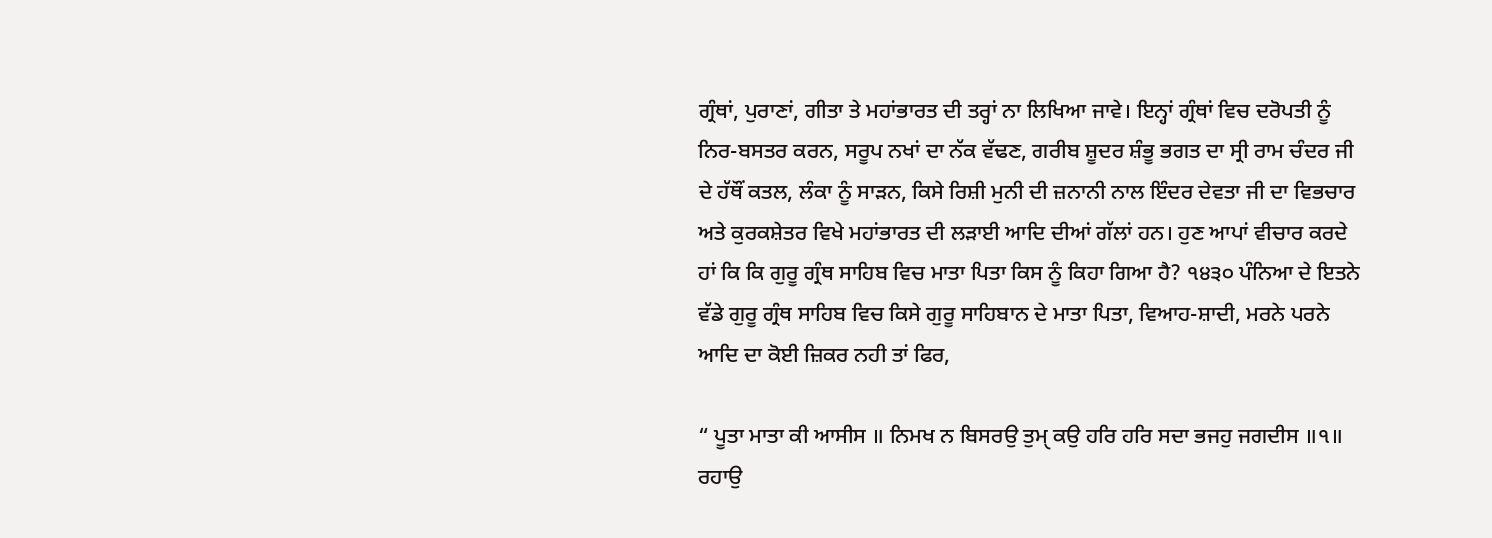ਗ੍ਰੰਥਾਂ, ਪੁਰਾਣਾਂ, ਗੀਤਾ ਤੇ ਮਹਾਂਭਾਰਤ ਦੀ ਤਰ੍ਹਾਂ ਨਾ ਲਿਖਿਆ ਜਾਵੇ। ਇਨ੍ਹਾਂ ਗ੍ਰੰਥਾਂ ਵਿਚ ਦਰੋਪਤੀ ਨੂੰ ਨਿਰ-ਬਸਤਰ ਕਰਨ, ਸਰੂਪ ਨਖਾਂ ਦਾ ਨੱਕ ਵੱਢਣ, ਗਰੀਬ ਸ਼ੂਦਰ ਸ਼ੰਭੂ ਭਗਤ ਦਾ ਸ੍ਰੀ ਰਾਮ ਚੰਦਰ ਜੀ ਦੇ ਹੱਥੌਂ ਕਤਲ, ਲੰਕਾ ਨੂੰ ਸਾੜਨ, ਕਿਸੇ ਰਿਸ਼ੀ ਮੁਨੀ ਦੀ ਜ਼ਨਾਨੀ ਨਾਲ ਇੰਦਰ ਦੇਵਤਾ ਜੀ ਦਾ ਵਿਭਚਾਰ ਅਤੇ ਕੁਰਕਸ਼ੇਤਰ ਵਿਖੇ ਮਹਾਂਭਾਰਤ ਦੀ ਲੜਾਈ ਆਦਿ ਦੀਆਂ ਗੱਲਾਂ ਹਨ। ਹੁਣ ਆਪਾਂ ਵੀਚਾਰ ਕਰਦੇ ਹਾਂ ਕਿ ਕਿ ਗੁਰੂ ਗ੍ਰੰਥ ਸਾਹਿਬ ਵਿਚ ਮਾਤਾ ਪਿਤਾ ਕਿਸ ਨੂੰ ਕਿਹਾ ਗਿਆ ਹੈ? ੧੪੩੦ ਪੰਨਿਆ ਦੇ ਇਤਨੇ ਵੱਡੇ ਗੁਰੂ ਗ੍ਰੰਥ ਸਾਹਿਬ ਵਿਚ ਕਿਸੇ ਗੁਰੂ ਸਾਹਿਬਾਨ ਦੇ ਮਾਤਾ ਪਿਤਾ, ਵਿਆਹ-ਸ਼ਾਦੀ, ਮਰਨੇ ਪਰਨੇ ਆਦਿ ਦਾ ਕੋਈ ਜ਼ਿਕਰ ਨਹੀ ਤਾਂ ਫਿਰ,

“ ਪੂਤਾ ਮਾਤਾ ਕੀ ਆਸੀਸ ॥ ਨਿਮਖ ਨ ਬਿਸਰਉ ਤੁਮੑ ਕਉ ਹਰਿ ਹਰਿ ਸਦਾ ਭਜਹੁ ਜਗਦੀਸ ॥੧॥ ਰਹਾਉ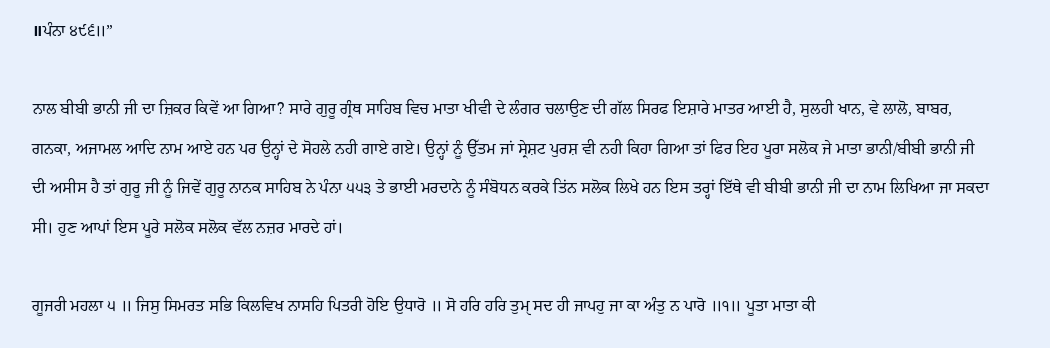॥ਪੰਨਾ ੪੯੬॥”

ਨਾਲ ਬੀਬੀ ਭਾਨੀ ਜੀ ਦਾ ਜ਼ਿਕਰ ਕਿਵੇਂ ਆ ਗਿਆ? ਸਾਰੇ ਗੁਰੂ ਗ੍ਰੰਥ ਸਾਹਿਬ ਵਿਚ ਮਾਤਾ ਖੀਵੀ ਦੇ ਲੰਗਰ ਚਲਾਉਣ ਦੀ ਗੱਲ ਸਿਰਫ ਇਸ਼ਾਰੇ ਮਾਤਰ ਆਈ ਹੈ, ਸੁਲਹੀ ਖਾਨ, ਵੇ ਲਾਲੋ, ਬਾਬਰ, ਗਨਕਾ, ਅਜਾਮਲ ਆਦਿ ਨਾਮ ਆਏ ਹਨ ਪਰ ਉਨ੍ਹਾਂ ਦੇ ਸੋਹਲੇ ਨਹੀ ਗਾਏ ਗਏ। ਉਨ੍ਹਾਂ ਨੂੰ ਉੱਤਮ ਜਾਂ ਸ੍ਰੇਸ਼ਟ ਪੁਰਸ਼ ਵੀ ਨਹੀ ਕਿਹਾ ਗਿਆ ਤਾਂ ਫਿਰ ਇਹ ਪੂਰਾ ਸਲੋਕ ਜੇ ਮਾਤਾ ਭਾਨੀ/ਬੀਬੀ ਭਾਨੀ ਜੀ ਦੀ ਅਸੀਸ ਹੈ ਤਾਂ ਗੁਰੂ ਜੀ ਨੂੰ ਜਿਵੇਂ ਗੁਰੂ ਨਾਨਕ ਸਾਹਿਬ ਨੇ ਪੰਨਾ ੫੫੩ ਤੇ ਭਾਈ ਮਰਦਾਨੇ ਨੂੰ ਸੰਬੋਧਨ ਕਰਕੇ ਤਿਂਨ ਸਲੋਕ ਲਿਖੇ ਹਨ ਇਸ ਤਰ੍ਹਾਂ ਇੱਥੇ ਵੀ ਬੀਬੀ ਭਾਨੀ ਜੀ ਦਾ ਨਾਮ ਲਿਖਿਆ ਜਾ ਸਕਦਾ ਸੀ। ਹੁਣ ਆਪਾਂ ਇਸ ਪੂਰੇ ਸਲੋਕ ਸਲੋਕ ਵੱਲ ਨਜ਼ਰ ਮਾਰਦੇ ਹਾਂ।

ਗੂਜਰੀ ਮਹਲਾ ੫ ॥ ਜਿਸੁ ਸਿਮਰਤ ਸਭਿ ਕਿਲਵਿਖ ਨਾਸਹਿ ਪਿਤਰੀ ਹੋਇ ਉਧਾਰੋ ॥ ਸੋ ਹਰਿ ਹਰਿ ਤੁਮੑ ਸਦ ਹੀ ਜਾਪਹੁ ਜਾ ਕਾ ਅੰਤੁ ਨ ਪਾਰੋ ॥੧॥ ਪੂਤਾ ਮਾਤਾ ਕੀ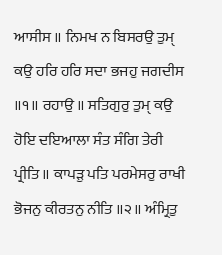ਆਸੀਸ ॥ ਨਿਮਖ ਨ ਬਿਸਰਉ ਤੁਮੑ ਕਉ ਹਰਿ ਹਰਿ ਸਦਾ ਭਜਹੁ ਜਗਦੀਸ ॥੧॥ ਰਹਾਉ ॥ ਸਤਿਗੁਰੁ ਤੁਮੑ ਕਉ ਹੋਇ ਦਇਆਲਾ ਸੰਤ ਸੰਗਿ ਤੇਰੀ ਪ੍ਰੀਤਿ ॥ ਕਾਪੜੁ ਪਤਿ ਪਰਮੇਸਰੁ ਰਾਖੀ ਭੋਜਨੁ ਕੀਰਤਨੁ ਨੀਤਿ ॥੨॥ ਅੰਮ੍ਰਿਤੁ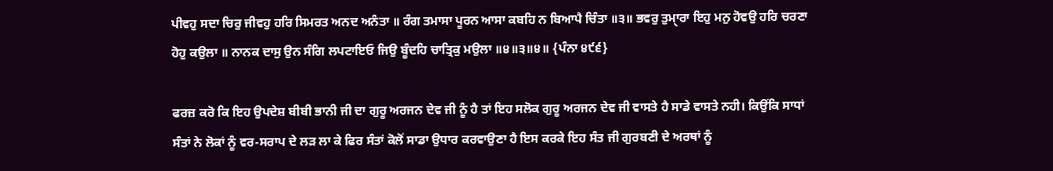ਪੀਵਹੁ ਸਦਾ ਚਿਰੁ ਜੀਵਹੁ ਹਰਿ ਸਿਮਰਤ ਅਨਦ ਅਨੰਤਾ ॥ ਰੰਗ ਤਮਾਸਾ ਪੂਰਨ ਆਸਾ ਕਬਹਿ ਨ ਬਿਆਪੈ ਚਿੰਤਾ ॥੩॥ ਭਵਰੁ ਤੁਮੑਾਰਾ ਇਹੁ ਮਨੁ ਹੋਵਉ ਹਰਿ ਚਰਣਾ ਹੋਹੁ ਕਉਲਾ ॥ ਨਾਨਕ ਦਾਸੁ ਉਨ ਸੰਗਿ ਲਪਟਾਇਓ ਜਿਉ ਬੂੰਦਹਿ ਚਾਤ੍ਰਿਕੁ ਮਉਲਾ ॥੪॥੩॥੪॥ {ਪੰਨਾ ੪੯੬}

ਫਰਜ਼ ਕਰੋ ਕਿ ਇਹ ਉਪਦੇਸ਼ ਬੀਬੀ ਭਾਨੀ ਜੀ ਦਾ ਗੁਰੂ ਅਰਜਨ ਦੇਵ ਜੀ ਨੂੰ ਹੈ ਤਾਂ ਇਹ ਸਲੋਕ ਗੁਰੂ ਅਰਜਨ ਦੇਵ ਜੀ ਵਾਸਤੇ ਹੈ ਸਾਡੇ ਵਾਸਤੇ ਨਹੀ। ਕਿਉਂਕਿ ਸਾਧਾਂ ਸੰਤਾਂ ਨੇ ਲੋਕਾਂ ਨੂੰ ਵਰ-ਸਰਾਪ ਦੇ ਲੜ ਲਾ ਕੇ ਫਿਰ ਸੰਤਾਂ ਕੋਲੋਂ ਸਾਡਾ ਉਧਾਰ ਕਰਵਾਉਣਾ ਹੈ ਇਸ ਕਰਕੇ ਇਹ ਸੰਤ ਜੀ ਗੁਰਬਣੀ ਦੇ ਅਰਥਾਂ ਨੂੰ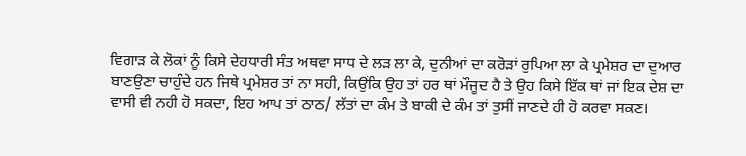ਵਿਗਾੜ ਕੇ ਲੋਕਾਂ ਨੂੰ ਕਿਸੇ ਦੇਹਧਾਰੀ ਸੰਤ ਅਥਵਾ ਸਾਧ ਦੇ ਲੜ ਲਾ ਕੇ, ਦੁਨੀਆਂ ਦਾ ਕਰੋੜਾਂ ਰੁਪਿਆ ਲਾ ਕੇ ਪ੍ਰਮੇਸ਼ਰ ਦਾ ਦੁਆਰ ਬਾਣਉਣਾ ਚਾਹੁੰਦੇ ਹਨ ਜਿਥੇ ਪ੍ਰਮੇਸ਼ਰ ਤਾਂ ਨਾ ਸਹੀ, ਕਿਉਂਕਿ ਉਹ ਤਾਂ ਹਰ ਥਾਂ ਮੌਜੂਦ ਹੈ ਤੇ ਉਹ ਕਿਸੇ ਇੱਕ ਥਾਂ ਜਾਂ ਇਕ ਦੇਸ਼ ਦਾ ਵਾਸੀ ਵੀ ਨਹੀ ਹੋ ਸਕਦਾ, ਇਹ ਆਪ ਤਾਂ ਠਾਠ/ ਲੱਤਾਂ ਦਾ ਕੰਮ ਤੇ ਬਾਕੀ ਦੇ ਕੰਮ ਤਾਂ ਤੁਸੀਂ ਜਾਣਦੇ ਹੀ ਹੋ ਕਰਵਾ ਸਕਣ।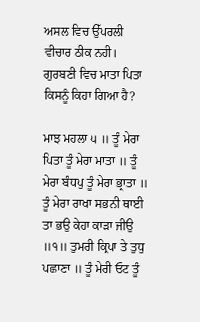ਅਸਲ ਵਿਚ ਉੱਪਰਲੀ ਵੀਚਾਰ ਠੀਕ ਨਹੀ। ਗੁਰਬਣੀ ਵਿਚ ਮਾਤਾ ਪਿਤਾ ਕਿਸਨੂੰ ਕਿਹਾ ਗਿਆ ਹੈ?

ਮਾਝ ਮਹਲਾ ੫ ॥ ਤੂੰ ਮੇਰਾ ਪਿਤਾ ਤੂੰ ਮੇਰਾ ਮਾਤਾ ॥ ਤੂੰ ਮੇਰਾ ਬੰਧਪੁ ਤੂੰ ਮੇਰਾ ਭ੍ਰਾਤਾ ॥ ਤੂੰ ਮੇਰਾ ਰਾਖਾ ਸਭਨੀ ਥਾਈ ਤਾ ਭਉ ਕੇਹਾ ਕਾੜਾ ਜੀਉ ॥੧॥ ਤੁਮਰੀ ਕ੍ਰਿਪਾ ਤੇ ਤੁਧੁ ਪਛਾਣਾ ॥ ਤੂੰ ਮੇਰੀ ਓਟ ਤੂੰ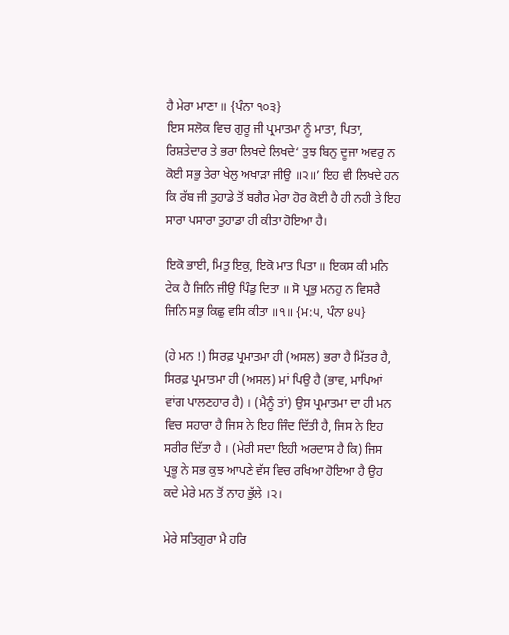ਹੈ ਮੇਰਾ ਮਾਣਾ ॥ {ਪੰਨਾ ੧੦੩}
ਇਸ ਸਲੋਕ ਵਿਚ ਗੁਰੂ ਜੀ ਪ੍ਰਮਾਤਮਾ ਨੂੰ ਮਾਤਾ, ਪਿਤਾ, ਰਿਸ਼ਤੇਦਾਰ ਤੇ ਭਰਾ ਲਿਖਦੇ ਲਿਖਦੇ‘ ਤੁਝ ਬਿਨੁ ਦੂਜਾ ਅਵਰੁ ਨ ਕੋਈ ਸਭੁ ਤੇਰਾ ਖੇਲੁ ਅਖਾੜਾ ਜੀਉ ॥੨॥’ ਇਹ ਵੀ ਲਿਖਦੇ ਹਨ ਕਿ ਰੱਬ ਜੀ ਤੁਹਾਡੇ ਤੋਂ ਬਗੈਰ ਮੇਰਾ ਹੋਰ ਕੋਈ ਹੈ ਹੀ ਨਹੀ ਤੇ ਇਹ ਸਾਰਾ ਪਸਾਰਾ ਤੁਹਾਡਾ ਹੀ ਕੀਤਾ ਹੋਇਆ ਹੈ।

ਇਕੋ ਭਾਈ, ਮਿਤੁ ਇਕੁ, ਇਕੋ ਮਾਤ ਪਿਤਾ ॥ ਇਕਸ ਕੀ ਮਨਿ ਟੇਕ ਹੈ ਜਿਨਿ ਜੀਉ ਪਿੰਡੁ ਦਿਤਾ ॥ ਸੋ ਪ੍ਰਭੁ ਮਨਹੁ ਨ ਵਿਸਰੈ ਜਿਨਿ ਸਭੁ ਕਿਛੁ ਵਸਿ ਕੀਤਾ ॥੧॥ {ਮ:੫, ਪੰਨਾ ੪੫}

(ਹੇ ਮਨ !) ਸਿਰਫ਼ ਪ੍ਰਮਾਤਮਾ ਹੀ (ਅਸਲ) ਭਰਾ ਹੈ ਮਿੱਤਰ ਹੈ, ਸਿਰਫ਼ ਪ੍ਰਮਾਤਮਾ ਹੀ (ਅਸਲ) ਮਾਂ ਪਿਉ ਹੈ (ਭਾਵ, ਮਾਪਿਆਂ ਵਾਂਗ ਪਾਲਣਹਾਰ ਹੈ) । (ਮੈਨੂੰ ਤਾਂ) ਉਸ ਪ੍ਰਮਾਤਮਾ ਦਾ ਹੀ ਮਨ ਵਿਚ ਸਹਾਰਾ ਹੈ ਜਿਸ ਨੇ ਇਹ ਜਿੰਦ ਦਿੱਤੀ ਹੈ, ਜਿਸ ਨੇ ਇਹ ਸਰੀਰ ਦਿੱਤਾ ਹੈ । (ਮੇਰੀ ਸਦਾ ਇਹੀ ਅਰਦਾਸ ਹੈ ਕਿ) ਜਿਸ ਪ੍ਰਭੂ ਨੇ ਸਭ ਕੁਝ ਆਪਣੇ ਵੱਸ ਵਿਚ ਰਖਿਆ ਹੋਇਆ ਹੈ ਉਹ ਕਦੇ ਮੇਰੇ ਮਨ ਤੋਂ ਨਾਹ ਭੁੱਲੇ ।੨।

ਮੇਰੇ ਸਤਿਗੁਰਾ ਮੈ ਹਰਿ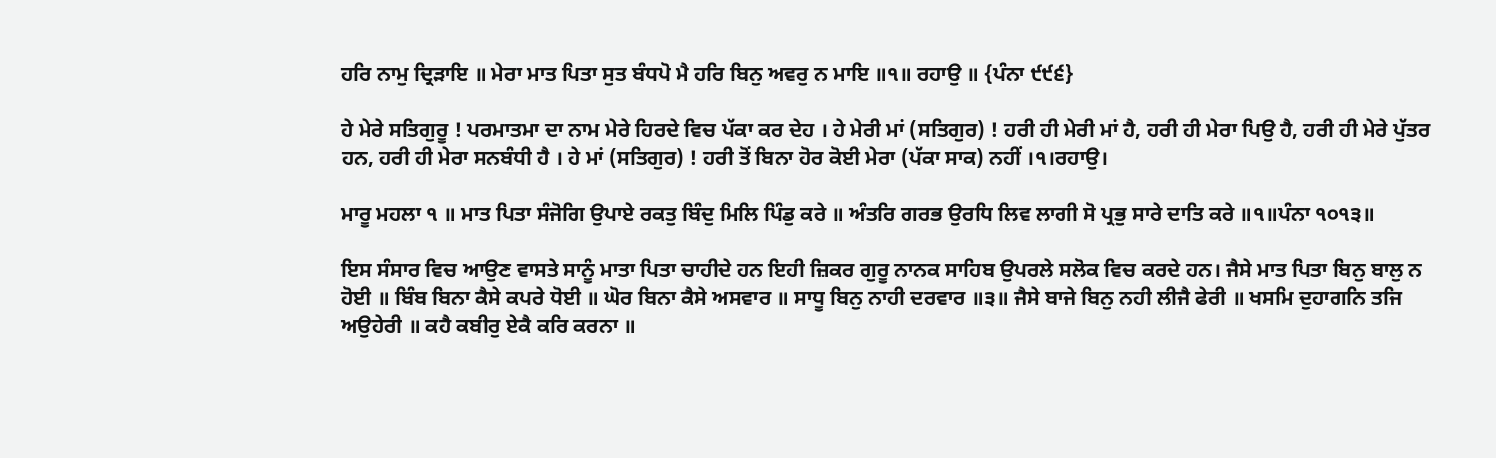ਹਰਿ ਨਾਮੁ ਦ੍ਰਿੜਾਇ ॥ ਮੇਰਾ ਮਾਤ ਪਿਤਾ ਸੁਤ ਬੰਧਪੋ ਮੈ ਹਰਿ ਬਿਨੁ ਅਵਰੁ ਨ ਮਾਇ ॥੧॥ ਰਹਾਉ ॥ {ਪੰਨਾ ੯੯੬}

ਹੇ ਮੇਰੇ ਸਤਿਗੁਰੂ ! ਪਰਮਾਤਮਾ ਦਾ ਨਾਮ ਮੇਰੇ ਹਿਰਦੇ ਵਿਚ ਪੱਕਾ ਕਰ ਦੇਹ । ਹੇ ਮੇਰੀ ਮਾਂ (ਸਤਿਗੁਰ) ! ਹਰੀ ਹੀ ਮੇਰੀ ਮਾਂ ਹੈ, ਹਰੀ ਹੀ ਮੇਰਾ ਪਿਉ ਹੈ, ਹਰੀ ਹੀ ਮੇਰੇ ਪੁੱਤਰ ਹਨ, ਹਰੀ ਹੀ ਮੇਰਾ ਸਨਬੰਧੀ ਹੈ । ਹੇ ਮਾਂ (ਸਤਿਗੁਰ) ! ਹਰੀ ਤੋਂ ਬਿਨਾ ਹੋਰ ਕੋਈ ਮੇਰਾ (ਪੱਕਾ ਸਾਕ) ਨਹੀਂ ।੧।ਰਹਾਉ।

ਮਾਰੂ ਮਹਲਾ ੧ ॥ ਮਾਤ ਪਿਤਾ ਸੰਜੋਗਿ ਉਪਾਏ ਰਕਤੁ ਬਿੰਦੁ ਮਿਲਿ ਪਿੰਡੁ ਕਰੇ ॥ ਅੰਤਰਿ ਗਰਭ ਉਰਧਿ ਲਿਵ ਲਾਗੀ ਸੋ ਪ੍ਰਭੁ ਸਾਰੇ ਦਾਤਿ ਕਰੇ ॥੧॥ਪੰਨਾ ੧੦੧੩॥

ਇਸ ਸੰਸਾਰ ਵਿਚ ਆਉਣ ਵਾਸਤੇ ਸਾਨੂੰ ਮਾਤਾ ਪਿਤਾ ਚਾਹੀਦੇ ਹਨ ਇਹੀ ਜ਼ਿਕਰ ਗੁਰੂ ਨਾਨਕ ਸਾਹਿਬ ਉਪਰਲੇ ਸਲੋਕ ਵਿਚ ਕਰਦੇ ਹਨ। ਜੈਸੇ ਮਾਤ ਪਿਤਾ ਬਿਨੁ ਬਾਲੁ ਨ ਹੋਈ ॥ ਬਿੰਬ ਬਿਨਾ ਕੈਸੇ ਕਪਰੇ ਧੋਈ ॥ ਘੋਰ ਬਿਨਾ ਕੈਸੇ ਅਸਵਾਰ ॥ ਸਾਧੂ ਬਿਨੁ ਨਾਹੀ ਦਰਵਾਰ ॥੩॥ ਜੈਸੇ ਬਾਜੇ ਬਿਨੁ ਨਹੀ ਲੀਜੈ ਫੇਰੀ ॥ ਖਸਮਿ ਦੁਹਾਗਨਿ ਤਜਿ ਅਉਹੇਰੀ ॥ ਕਹੈ ਕਬੀਰੁ ਏਕੈ ਕਰਿ ਕਰਨਾ ॥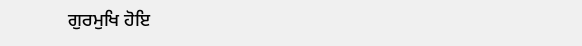ਗੁਰਮੁਖਿ ਹੋਇ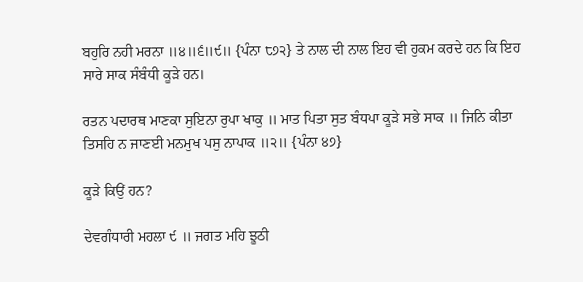ਬਹੁਰਿ ਨਹੀ ਮਰਨਾ ॥੪॥੬॥੯॥ {ਪੰਨਾ ੮੭੨} ਤੇ ਨਾਲ ਦੀ ਨਾਲ ਇਹ ਵੀ ਹੁਕਮ ਕਰਦੇ ਹਨ ਕਿ ਇਹ ਸਾਰੇ ਸਾਕ ਸੰਬੰਧੀ ਕੂੜੇ ਹਨ।

ਰਤਨ ਪਦਾਰਥ ਮਾਣਕਾ ਸੁਇਨਾ ਰੁਪਾ ਖਾਕੁ ॥ ਮਾਤ ਪਿਤਾ ਸੁਤ ਬੰਧਪਾ ਕੂੜੇ ਸਭੇ ਸਾਕ ॥ ਜਿਨਿ ਕੀਤਾ ਤਿਸਹਿ ਨ ਜਾਣਈ ਮਨਮੁਖ ਪਸੁ ਨਾਪਾਕ ॥੨॥ {ਪੰਨਾ ੪੭}

ਕੂੜੇ ਕਿਉਂ ਹਨ?

ਦੇਵਗੰਧਾਰੀ ਮਹਲਾ ੯ ॥ ਜਗਤ ਮਹਿ ਝੂਠੀ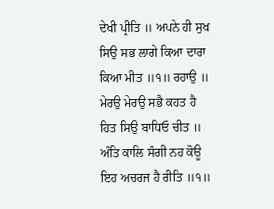ਦੇਖੀ ਪ੍ਰੀਤਿ ॥ ਅਪਨੇ ਹੀ ਸੁਖ ਸਿਉ ਸਭ ਲਾਗੇ ਕਿਆ ਦਾਰਾ ਕਿਆ ਮੀਤ ॥੧॥ ਰਹਾਉ ॥ ਮੇਰਉ ਮੇਰਉ ਸਭੈ ਕਹਤ ਹੈ ਹਿਤ ਸਿਉ ਬਾਧਿਓ ਚੀਤ ॥ ਅੰਤਿ ਕਾਲਿ ਸੰਗੀ ਨਹ ਕੋਊ ਇਹ ਅਚਰਜ ਹੈ ਰੀਤਿ ॥੧॥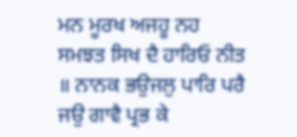ਮਨ ਮੂਰਖ ਅਜਹੂ ਨਹ ਸਮਝਤ ਸਿਖ ਦੈ ਹਾਰਿਓ ਨੀਤ ॥ ਨਾਨਕ ਭਉਜਲੁ ਪਾਰਿ ਪਰੈ ਜਉ ਗਾਵੈ ਪ੍ਰਭ ਕੇ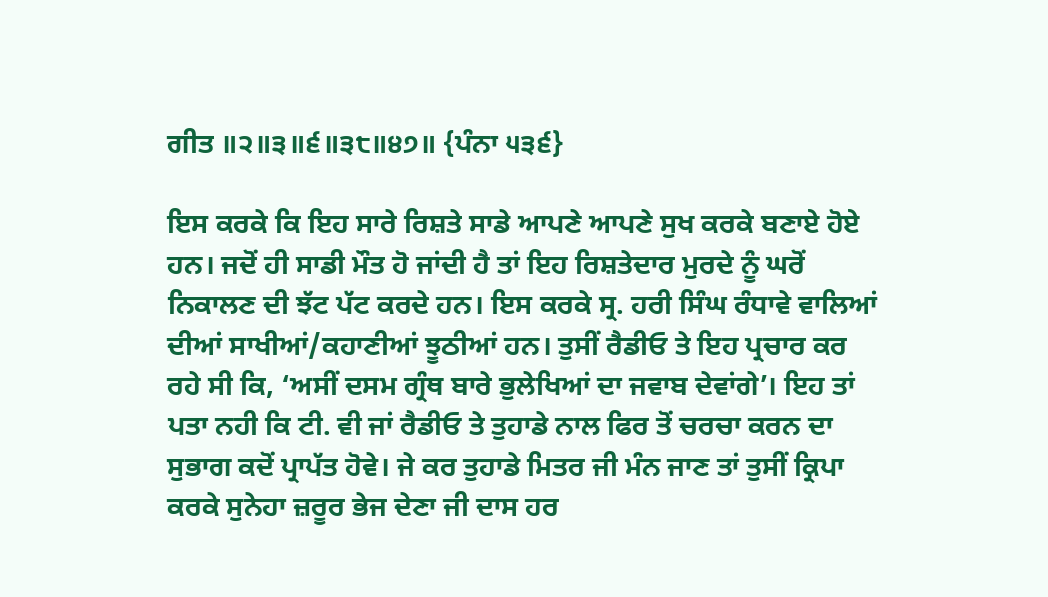ਗੀਤ ॥੨॥੩॥੬॥੩੮॥੪੭॥ {ਪੰਨਾ ੫੩੬}

ਇਸ ਕਰਕੇ ਕਿ ਇਹ ਸਾਰੇ ਰਿਸ਼ਤੇ ਸਾਡੇ ਆਪਣੇ ਆਪਣੇ ਸੁਖ ਕਰਕੇ ਬਣਾਏ ਹੋਏ ਹਨ। ਜਦੋਂ ਹੀ ਸਾਡੀ ਮੌਤ ਹੋ ਜਾਂਦੀ ਹੈ ਤਾਂ ਇਹ ਰਿਸ਼ਤੇਦਾਰ ਮੁਰਦੇ ਨੂੰ ਘਰੋਂ ਨਿਕਾਲਣ ਦੀ ਝੱਟ ਪੱਟ ਕਰਦੇ ਹਨ। ਇਸ ਕਰਕੇ ਸ੍ਰ. ਹਰੀ ਸਿੰਘ ਰੰਧਾਵੇ ਵਾਲਿਆਂ ਦੀਆਂ ਸਾਖੀਆਂ/ਕਹਾਣੀਆਂ ਝੂਠੀਆਂ ਹਨ। ਤੁਸੀਂ ਰੈਡੀਓ ਤੇ ਇਹ ਪ੍ਰਚਾਰ ਕਰ ਰਹੇ ਸੀ ਕਿ, ‘ਅਸੀਂ ਦਸਮ ਗ੍ਰੰਥ ਬਾਰੇ ਭੁਲੇਖਿਆਂ ਦਾ ਜਵਾਬ ਦੇਵਾਂਗੇ’। ਇਹ ਤਾਂ ਪਤਾ ਨਹੀ ਕਿ ਟੀ. ਵੀ ਜਾਂ ਰੈਡੀਓ ਤੇ ਤੁਹਾਡੇ ਨਾਲ ਫਿਰ ਤੋਂ ਚਰਚਾ ਕਰਨ ਦਾ ਸੁਭਾਗ ਕਦੋਂ ਪ੍ਰਾਪੱਤ ਹੋਵੇ। ਜੇ ਕਰ ਤੁਹਾਡੇ ਮਿਤਰ ਜੀ ਮੰਨ ਜਾਣ ਤਾਂ ਤੁਸੀਂ ਕ੍ਰਿਪਾ ਕਰਕੇ ਸੁਨੇਹਾ ਜ਼ਰੂਰ ਭੇਜ ਦੇਣਾ ਜੀ ਦਾਸ ਹਰ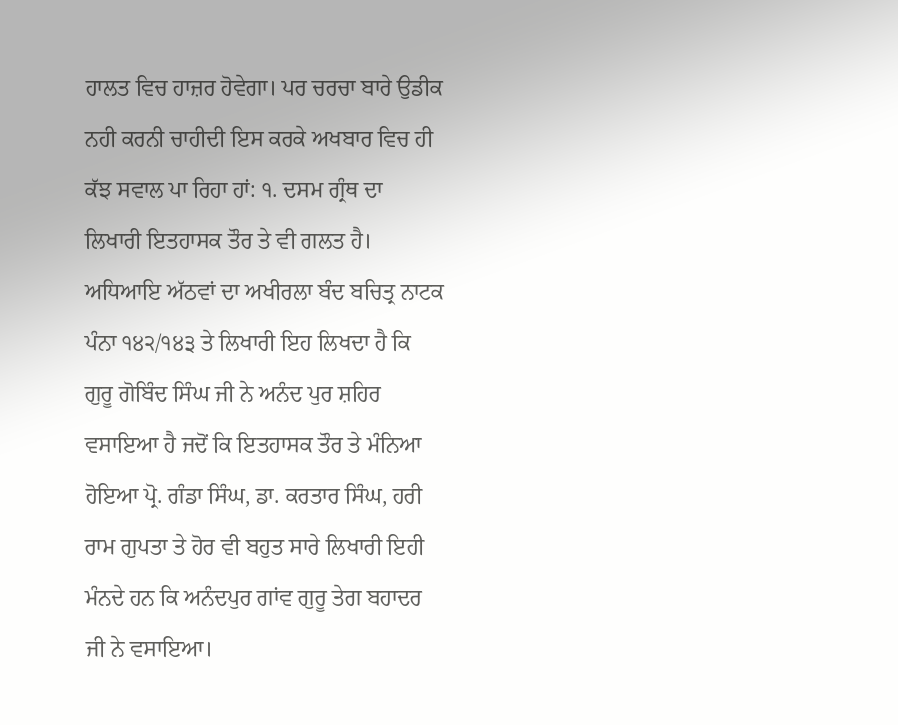ਹਾਲਤ ਵਿਚ ਹਾਜ਼ਰ ਹੋਵੇਗਾ। ਪਰ ਚਰਚਾ ਬਾਰੇ ਉਡੀਕ ਨਹੀ ਕਰਨੀ ਚਾਹੀਦੀ ਇਸ ਕਰਕੇ ਅਖਬਾਰ ਵਿਚ ਹੀ ਕੱਝ ਸਵਾਲ ਪਾ ਰਿਹਾ ਹਾਂ: ੧. ਦਸਮ ਗ੍ਰੰਥ ਦਾ ਲਿਖਾਰੀ ਇਤਹਾਸਕ ਤੌਰ ਤੇ ਵੀ ਗਲਤ ਹੈ। ਅਧਿਆਇ ਅੱਠਵਾਂ ਦਾ ਅਖੀਰਲਾ ਬੰਦ ਬਚਿਤ੍ਰ ਨਾਟਕ ਪੰਨਾ ੧੪੨/੧੪੩ ਤੇ ਲਿਖਾਰੀ ਇਹ ਲਿਖਦਾ ਹੈ ਕਿ ਗੁਰੂ ਗੋਬਿੰਦ ਸਿੰਘ ਜੀ ਨੇ ਅਨੰਦ ਪੁਰ ਸ਼ਹਿਰ ਵਸਾਇਆ ਹੈ ਜਦੋਂ ਕਿ ਇਤਹਾਸਕ ਤੌਰ ਤੇ ਮੰਨਿਆ ਹੋਇਆ ਪ੍ਰੋ. ਗੰਡਾ ਸਿੰਘ, ਡਾ. ਕਰਤਾਰ ਸਿੰਘ, ਹਰੀ ਰਾਮ ਗੁਪਤਾ ਤੇ ਹੋਰ ਵੀ ਬਹੁਤ ਸਾਰੇ ਲਿਖਾਰੀ ਇਹੀ ਮੰਨਦੇ ਹਨ ਕਿ ਅਨੰਦਪੁਰ ਗਾਂਵ ਗੁਰੂ ਤੇਗ ਬਹਾਦਰ ਜੀ ਨੇ ਵਸਾਇਆ।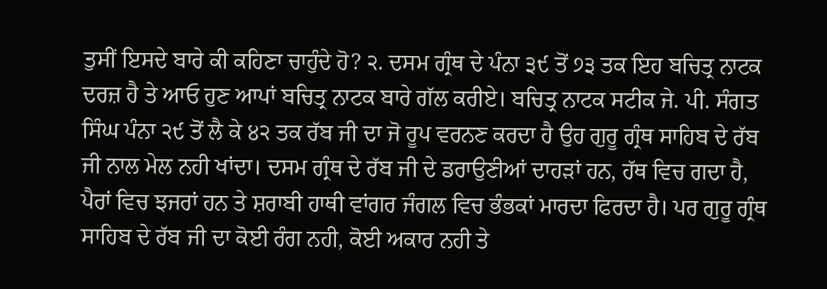ਤੁਸੀਂ ਇਸਦੇ ਬਾਰੇ ਕੀ ਕਹਿਣਾ ਚਾਹੁੰਦੇ ਹੋ? ੨. ਦਸਮ ਗ੍ਰੰਥ ਦੇ ਪੰਨਾ ੩੯ ਤੋਂ ੭੩ ਤਕ ਇਹ ਬਚਿਤ੍ਰ ਨਾਟਕ ਦਰਜ਼ ਹੈ ਤੇ ਆਓ ਹੁਣ ਆਪਾਂ ਬਚਿਤ੍ਰ ਨਾਟਕ ਬਾਰੇ ਗੱਲ ਕਰੀਏ। ਬਚਿਤ੍ਰ ਨਾਟਕ ਸਟੀਕ ਜੇ. ਪੀ. ਸੰਗਤ ਸਿੰਘ ਪੰਨਾ ੨੯ ਤੋਂ ਲੈ ਕੇ ੪੨ ਤਕ ਰੱਬ ਜੀ ਦਾ ਜੋ ਰੂਪ ਵਰਨਣ ਕਰਦਾ ਹੈ ਉਹ ਗੁਰੂ ਗ੍ਰੰਥ ਸਾਹਿਬ ਦੇ ਰੱਬ ਜੀ ਨਾਲ ਮੇਲ ਨਹੀ ਖਾਂਦਾ। ਦਸਮ ਗ੍ਰੰਥ ਦੇ ਰੱਬ ਜੀ ਦੇ ਡਰਾਉਣੀਆਂ ਦਾਹੜਾਂ ਹਨ, ਹੱਥ ਵਿਚ ਗਦਾ ਹੈ, ਪੈਰਾਂ ਵਿਚ ਝਜਰਾਂ ਹਨ ਤੇ ਸ਼ਰਾਬੀ ਹਾਥੀ ਵਾਂਗਰ ਜੰਗਲ ਵਿਚ ਭੰਭਕਾਂ ਮਾਰਦਾ ਫਿਰਦਾ ਹੈ। ਪਰ ਗੁਰੂ ਗ੍ਰੰਥ ਸਾਹਿਬ ਦੇ ਰੱਬ ਜੀ ਦਾ ਕੋਈ ਰੰਗ ਨਹੀ, ਕੋਈ ਅਕਾਰ ਨਹੀ ਤੇ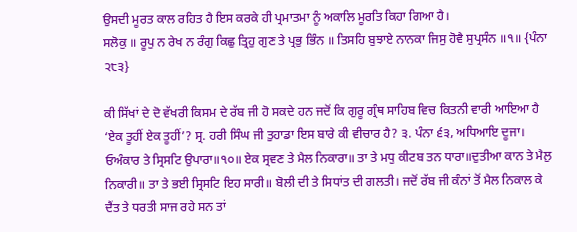ਉਸਦੀ ਮੂਰਤ ਕਾਲ ਰਹਿਤ ਹੈ ਇਸ ਕਰਕੇ ਹੀ ਪ੍ਰਮਾਤਮਾ ਨੂੰ ਅਕਾਲਿ ਮੂਰਤਿ ਕਿਹਾ ਗਿਆ ਹੈ।
ਸਲੋਕੁ ॥ ਰੂਪੁ ਨ ਰੇਖ ਨ ਰੰਗੁ ਕਿਛੁ ਤ੍ਰਿਹੁ ਗੁਣ ਤੇ ਪ੍ਰਭੁ ਭਿੰਨ ॥ ਤਿਸਹਿ ਬੁਝਾਏ ਨਾਨਕਾ ਜਿਸੁ ਹੋਵੈ ਸੁਪ੍ਰਸੰਨ ॥੧॥ {ਪੰਨਾ ੨੮੩}

ਕੀ ਸਿੱਖਾਂ ਦੇ ਦੋ ਵੱਖਰੀ ਕਿਸਮ ਦੇ ਰੱਬ ਜੀ ਹੋ ਸਕਦੇ ਹਨ ਜਦੋਂ ਕਿ ਗੁਰੂ ਗ੍ਰੰਥ ਸਾਹਿਬ ਵਿਚ ਕਿਤਨੀ ਵਾਰੀ ਆਇਆ ਹੈ ‘ਏਕ ਤੂਹੀਂ ਏਕ ਤੂਹੀਂ’? ਸ੍ਰ. ਹਰੀ ਸਿੰਘ ਜੀ ਤੁਹਾਡਾ ਇਸ ਬਾਰੇ ਕੀ ਵੀਚਾਰ ਹੈ? ੩. ਪੰਨਾ ੬੩, ਅਧਿਆਇ ਦੂਜਾ। ਓਅੰਕਾਰ ਤੇ ਸ੍ਰਿਸਟਿ ਉਪਾਰਾ॥੧੦॥ ਏਕ ਸ੍ਰਵਣ ਤੇ ਮੈਲ ਨਿਕਾਰਾ॥ ਤਾ ਤੇ ਮਧੁ ਕੀਟਬ ਤਨ ਧਾਰਾ॥ਦੁਤੀਆ ਕਾਨ ਤੇ ਮੈਲੁ ਨਿਕਾਰੀ॥ ਤਾ ਤੇ ਭਈ ਸ੍ਰਿਸਟਿ ਇਹ ਸਾਰੀ॥ ਬੋਲੀ ਦੀ ਤੇ ਸਿਧਾਂਤ ਦੀ ਗਲਤੀ। ਜਦੋਂ ਰੱਬ ਜੀ ਕੰਨਾਂ ਤੋਂ ਮੈਲ ਨਿਕਾਲ ਕੇ ਦੈਂਤ ਤੇ ਧਰਤੀ ਸਾਜ ਰਹੇ ਸਨ ਤਾਂ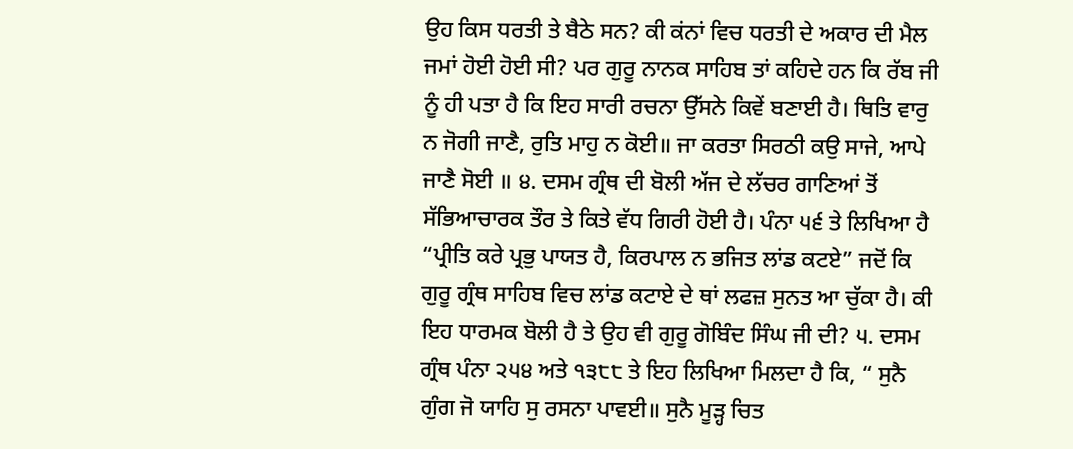ਉਹ ਕਿਸ ਧਰਤੀ ਤੇ ਬੈਠੇ ਸਨ? ਕੀ ਕਂਨਾਂ ਵਿਚ ਧਰਤੀ ਦੇ ਅਕਾਰ ਦੀ ਮੈਲ ਜਮਾਂ ਹੋਈ ਹੋਈ ਸੀ? ਪਰ ਗੁਰੂ ਨਾਨਕ ਸਾਹਿਬ ਤਾਂ ਕਹਿਦੇ ਹਨ ਕਿ ਰੱਬ ਜੀ ਨੂੰ ਹੀ ਪਤਾ ਹੈ ਕਿ ਇਹ ਸਾਰੀ ਰਚਨਾ ਉੱਸਨੇ ਕਿਵੇਂ ਬਣਾਈ ਹੈ। ਥਿਤਿ ਵਾਰੁ ਨ ਜੋਗੀ ਜਾਣੈ, ਰੁਤਿ ਮਾਹੁ ਨ ਕੋਈ॥ ਜਾ ਕਰਤਾ ਸਿਰਠੀ ਕਉ ਸਾਜੇ, ਆਪੇ ਜਾਣੈ ਸੋਈ ॥ ੪. ਦਸਮ ਗ੍ਰੰਥ ਦੀ ਬੋਲੀ ਅੱਜ ਦੇ ਲੱਚਰ ਗਾਣਿਆਂ ਤੋਂ ਸੱਭਿਆਚਾਰਕ ਤੌਰ ਤੇ ਕਿਤੇ ਵੱਧ ਗਿਰੀ ਹੋਈ ਹੈ। ਪੰਨਾ ੫੬ ਤੇ ਲਿਖਿਆ ਹੈ “ਪ੍ਰੀਤਿ ਕਰੇ ਪ੍ਰਭੁ ਪਾਯਤ ਹੈ, ਕਿਰਪਾਲ ਨ ਭਜਿਤ ਲਾਂਡ ਕਟਏ” ਜਦੋਂ ਕਿ ਗੁਰੂ ਗ੍ਰੰਥ ਸਾਹਿਬ ਵਿਚ ਲਾਂਡ ਕਟਾਏ ਦੇ ਥਾਂ ਲਫਜ਼ ਸੁਨਤ ਆ ਚੁੱਕਾ ਹੈ। ਕੀ ਇਹ ਧਾਰਮਕ ਬੋਲੀ ਹੈ ਤੇ ਉਹ ਵੀ ਗੁਰੂ ਗੋਬਿੰਦ ਸਿੰਘ ਜੀ ਦੀ? ੫. ਦਸਮ ਗ੍ਰੰਥ ਪੰਨਾ ੨੫੪ ਅਤੇ ੧੩੮੮ ਤੇ ਇਹ ਲਿਖਿਆ ਮਿਲਦਾ ਹੈ ਕਿ, “ ਸੁਨੈ ਗੁੰਗ ਜੋ ਯਾਹਿ ਸੁ ਰਸਨਾ ਪਾਵਈ॥ ਸੁਨੈ ਮੂੜ੍ਹ ਚਿਤ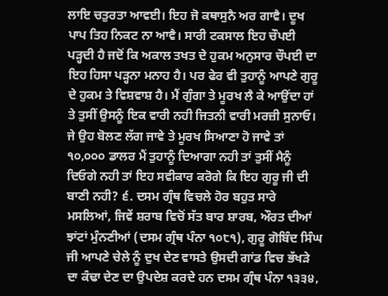ਲਾਇ ਚਤੁਰਤਾ ਆਵਈ। ਇਹ ਜੋ ਕਥਾਸੁਨੈ ਅਰ ਗਾਵੈ। ਦੂਖ ਪਾਪ ਤਿਹ ਨਿਕਟ ਨਾ ਆਵੈ। ਸਾਰੀ ਟਕਸਾਲ ਇਹ ਚੌਪਈ ਪੜ੍ਹਦੀ ਹੈ ਜਦੋਂ ਕਿ ਅਕਾਲ ਤਖਤ ਦੇ ਹੁਕਮ ਅਨੁਸਾਰ ਚੌਪਈ ਦਾ ਇਹ ਹਿਸਾ ਪੜ੍ਹਨਾ ਮਨਾਹ ਹੈ। ਪਰ ਫੇਰ ਵੀ ਤੁਹਾਨੂੰ ਆਪਣੇ ਗੁਰੂ ਦੇ ਹੁਕਮ ਤੇ ਵਿਸ਼ਵਾਸ਼ ਹੈ। ਮੈਂ ਗੁੰਗਾ ਤੇ ਮੂਰਖ ਲੈ ਕੇ ਆਉਂਦਾ ਹਾਂ ਤੇ ਤੁਸੀਂ ਉਸਨੂੰ ਇਕ ਵਾਰੀ ਨਹੀ ਜਿਤਨੀ ਵਾਰੀ ਮਰਜ਼ੀ ਸੁਨਾਓ। ਜੇ ਉਹ ਬੋਲਣ ਲੱਗ ਜਾਵੇ ਤੇ ਮੂਰਖ ਸਿਆਣਾ ਹੋ ਜਾਵੇ ਤਾਂ ੧੦,੦੦੦ ਡਾਲਰ ਮੈਂ ਤੁਹਾਨੂੰ ਦਿਆਗਾ ਨਹੀ ਤਾਂ ਤੁਸੀਂ ਮੈਨੂੰ ਦਿਓਗੇ ਨਹੀ ਤਾਂ ਇਹ ਸਵੀਕਾਰ ਕਰੋਗੇ ਕਿ ਇਹ ਗੁਰੂ ਜੀ ਦੀ ਬਾਣੀ ਨਹੀ? ੬. ਦਸਮ ਗ੍ਰੰਥ ਵਿਚਲੇ ਹੋਰ ਬਹੁਤ ਸਾਰੇ ਮਸਲਿਆਂ, ਜਿਵੇਂ ਸ਼ਰਾਬ ਵਿਚੋਂ ਸੱਤ ਬਾਰ ਸ਼ਾਰਬ, ਔਰਤ ਦੀਆਂ ਝਾਂਟਾਂ ਮੁੰਨਣੀਆਂ (ਦਸਮ ਗ੍ਰੰਥ ਪੰਨਾ ੧੦੮੧), ਗੁਰੂ ਗੋਬਿੰਦ ਸਿੰਘ ਜੀ ਆਪਣੇ ਚੇਲੇ ਨੂੰ ਦੁਖ ਦੇਣ ਵਾਸਤੇ ਉਸਦੀ ਗਾਂਡ ਵਿਚ ਭੱਖੜੇ ਦਾ ਕੰਢਾ ਦੇਣ ਦਾ ਉਪਦੇਸ਼ ਕਰਦੇ ਹਨ ਦਸਮ ਗ੍ਰੰਥ ਪੰਨਾ ੧੩੩੪,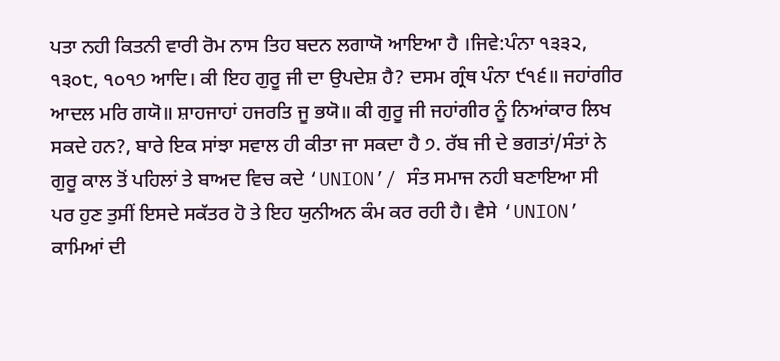ਪਤਾ ਨਹੀ ਕਿਤਨੀ ਵਾਰੀ ਰੋਮ ਨਾਸ ਤਿਹ ਬਦਨ ਲਗਾਯੋ ਆਇਆ ਹੈ ।ਜਿਵੇ:ਪੰਨਾ ੧੩੩੨, ੧੩੦੮, ੧੦੧੭ ਆਦਿ। ਕੀ ਇਹ ਗੁਰੂ ਜੀ ਦਾ ਉਪਦੇਸ਼ ਹੈ? ਦਸਮ ਗ੍ਰੰਥ ਪੰਨਾ ੯੧੬॥ ਜਹਾਂਗੀਰ ਆਦਲ ਮਰਿ ਗਯੋ॥ ਸ਼ਾਹਜਾਹਾਂ ਹਜਰਤਿ ਜੂ ਭਯੋ॥ ਕੀ ਗੁਰੂ ਜੀ ਜਹਾਂਗੀਰ ਨੂੰ ਨਿਆਂਕਾਰ ਲਿਖ ਸਕਦੇ ਹਨ?, ਬਾਰੇ ਇਕ ਸਾਂਝਾ ਸਵਾਲ ਹੀ ਕੀਤਾ ਜਾ ਸਕਦਾ ਹੈ ੭. ਰੱਬ ਜੀ ਦੇ ਭਗਤਾਂ/ਸੰਤਾਂ ਨੇ ਗੁਰੂ ਕਾਲ ਤੋਂ ਪਹਿਲਾਂ ਤੇ ਬਾਅਦ ਵਿਚ ਕਦੇ ‘UNION’/ ਸੰਤ ਸਮਾਜ ਨਹੀ ਬਣਾਇਆ ਸੀ ਪਰ ਹੁਣ ਤੁਸੀਂ ਇਸਦੇ ਸਕੱਤਰ ਹੋ ਤੇ ਇਹ ਯੁਨੀਅਨ ਕੰਮ ਕਰ ਰਹੀ ਹੈ। ਵੈਸੇ ‘UNION’ ਕਾਮਿਆਂ ਦੀ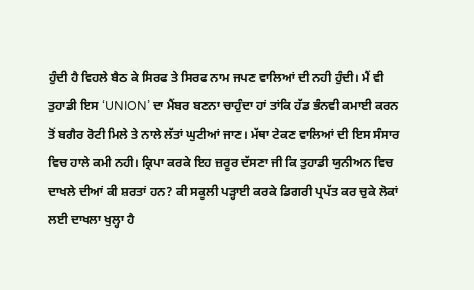ਹੁੰਦੀ ਹੈ ਵਿਹਲੇ ਬੈਠ ਕੇ ਸਿਰਫ ਤੇ ਸਿਰਫ ਨਾਮ ਜਪਣ ਵਾਲਿਆਂ ਦੀ ਨਹੀ ਹੁੰਦੀ। ਮੈਂ ਵੀ ਤੁਹਾਡੀ ਇਸ ‘UNION’ ਦਾ ਮੈਂਬਰ ਬਣਨਾ ਚਾਹੁੰਦਾ ਹਾਂ ਤਾਂਕਿ ਹੱਡ ਭੰਨਵੀ ਕਮਾਈ ਕਰਨ ਤੋਂ ਬਗੈਰ ਰੋਟੀ ਮਿਲੇ ਤੇ ਨਾਲੇ ਲੱਤਾਂ ਘੁਟੀਆਂ ਜਾਣ। ਮੱਥਾ ਟੇਕਣ ਵਾਲਿਆਂ ਦੀ ਇਸ ਸੰਸਾਰ ਵਿਚ ਹਾਲੇ ਕਮੀ ਨਹੀ। ਕ੍ਰਿਪਾ ਕਰਕੇ ਇਹ ਜ਼ਰੂਰ ਦੱਸਣਾ ਜੀ ਕਿ ਤੁਹਾਡੀ ਯੁਨੀਅਨ ਵਿਚ ਦਾਖਲੇ ਦੀਆਂ ਕੀ ਸ਼ਰਤਾਂ ਹਨ? ਕੀ ਸਕੂਲੀ ਪੜ੍ਹਾਈ ਕਰਕੇ ਡਿਗਰੀ ਪ੍ਰਪੱਤ ਕਰ ਚੁਕੇ ਲੋਕਾਂ ਲਈ ਦਾਖਲਾ ਖੁਲ੍ਹਾ ਹੈ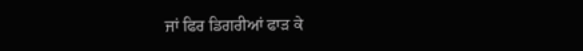ਜਾਂ ਫਿਰ ਡਿਗਰੀਆਂ ਫਾੜ ਕੇ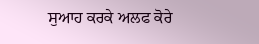ਸੁਆਹ ਕਰਕੇ ਅਲਫ ਕੋਰੇ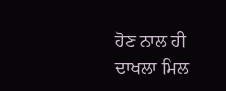ਹੋਣ ਨਾਲ ਹੀ ਦਾਖਲਾ ਮਿਲ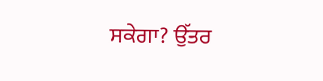ਸਕੇਗਾ? ਉੱਤਰ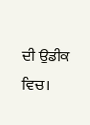ਦੀ ਉਡੀਕ ਵਿਚ।